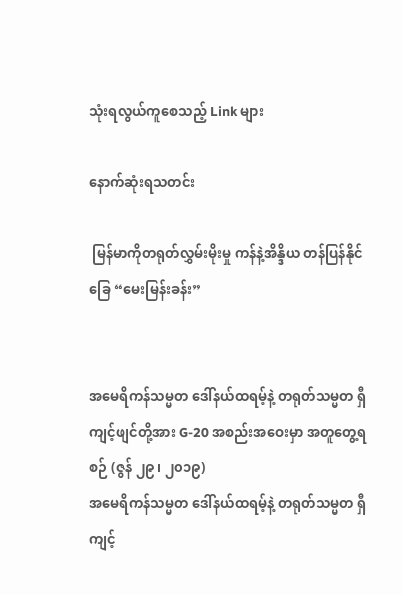သုံးရလွယ်ကူစေသည့် Link များ

နောက်ဆုံးရသတင်း

 မြန်မာကိုတရုတ်လွှမ်းမိုးမှု ကန်နဲ့အိန္ဒိယ တန်ပြန်နိုင်ခြေ “မေးမြန်းခန်း”


အမေရိကန်သမ္မတ ဒေါ်နယ်ထရမ့်နဲ့ တရုတ်သမ္မတ ရှီကျင့်ဖျင်တို့အား G-20 အစည်းအဝေးမှာ အတူတွေ့ရစဉ် (ဇွန် ၂၉၊ ၂၀၁၉)
အမေရိကန်သမ္မတ ဒေါ်နယ်ထရမ့်နဲ့ တရုတ်သမ္မတ ရှီကျင့်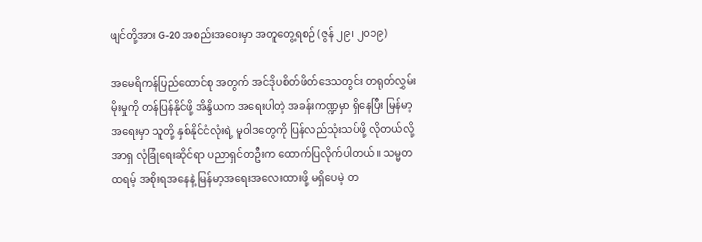ဖျင်တို့အား G-20 အစည်းအဝေးမှာ အတူတွေ့ရစဉ် (ဇွန် ၂၉၊ ၂၀၁၉)

အမေရိကန်ပြည်ထောင်စု အတွက် အင်ဒိုပစိတ်ဖိတ်ဒေသတွင်း တရုတ်လွှမ်းမိုးမှုကို တန်ပြန်နိုင်ဖို့ အိန္ဒိယက အရေးပါတဲ့ အခန်းကဏ္ဍမှာ ရှိနေပြီး မြန်မာ့အရေးမှာ သူတို့ နှစ်နိုင်ငံလုံးရဲ့ မူဝါဒတွေကို ပြန်လည်သုံးသပ်ဖို့ လိုတယ်လို့ အာရှ လုံခြုံရေးဆိုင်ရာ ပညာရှင်တဦးက ထောက်ပြလိုက်ပါတယ်။ သမ္မတထရမ့် အစိုးရအနေနဲ့ မြန်မာ့အရေးအလေးထားဖို့ မရှိပေမဲ့ တ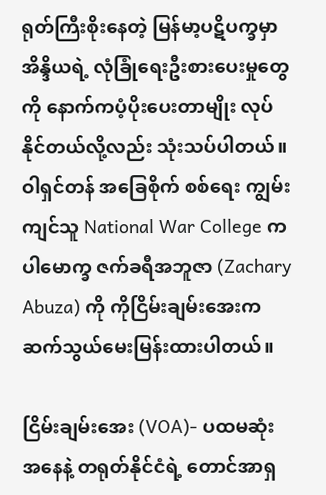ရုတ်ကြီးစိုးနေတဲ့ မြန်မာ့ပဋိပက္ခမှာ အိန္ဒိယရဲ့ လုံခြုံရေးဦးစားပေးမှုတွေကို နောက်ကပံ့ပိုးပေးတာမျိုး လုပ်နိုင်တယ်လို့လည်း သုံးသပ်ပါတယ်။ ဝါရှင်တန် အခြေစိုက် စစ်ရေး ကျွမ်းကျင်သူ National War College က ပါမောက္ခ ဇက်ခရီအဘူဇာ (Zachary Abuza) ကို ကိုငြိမ်းချမ်းအေးက ဆက်သွယ်မေးမြန်းထားပါတယ်။

ငြိမ်းချမ်းအေး (VOA)- ပထမဆုံးအနေနဲ့ တရုတ်နိုင်ငံရဲ့ တောင်အာရှ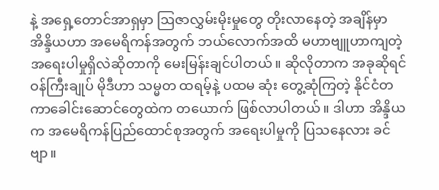နဲ့ အရှေ့တောင်အာရှမှာ ဩဇာလွှမ်းမိုးမှုတွေ တိုးလာနေတဲ့ အချိန်မှာ အိန္ဒိယဟာ အမေရိကန်အတွက် ဘယ်လောက်အထိ မဟာဗျူဟာကျတဲ့ အရေးပါမှုရှိလဲဆိုတာကို မေးမြန်းချင်ပါတယ်။ ဆိုလိုတာက အခုဆိုရင် ဝန်ကြီးချုပ် မိုဒီဟာ သမ္မတ ထရမ့်နဲ့ ပထမ ဆုံး တွေ့ဆုံကြတဲ့ နိုင်ငံတကာခေါင်းဆောင်တွေထဲက တယောက် ဖြစ်လာပါတယ်။ ဒါဟာ အိန္ဒိယက အမေရိကန်ပြည်ထောင်စုအတွက် အရေးပါမှုကို ပြသနေလား ခင်ဗျာ။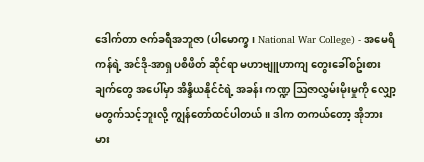ဒေါက်တာ ဇက်ခရီအဘူဇာ (ပါမောက္ခ၊ National War College) - အမေရိကန်ရဲ့ အင်ဒို-အာရှ ပစိဖိတ် ဆိုင်ရာ မဟာဗျူဟာကျ တွေးခေါ်စဥ်းစားချက်တွေ အပေါ်မှာ အိန္ဒိယနိုင်ငံရဲ့ အခန်း ကဏ္ဍ ဩဇာလွှမ်းမိုးမှုကို လျှော့မတွက်သင့်ဘူးလို့ ကျွန်တော်ထင်ပါတယ်။ ဒါက တကယ်တော့ အိုဘားမား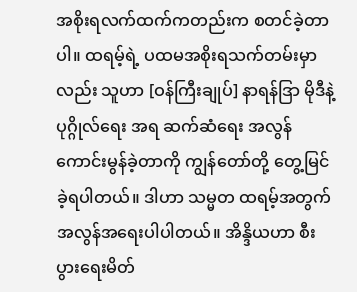အစိုးရလက်ထက်ကတည်းက စတင်ခဲ့တာပါ။ ထရမ့်ရဲ့ ပထမအစိုးရသက်တမ်းမှာလည်း သူဟာ [ဝန်ကြီးချုပ်] နာရန်ဒြာ မိုဒီနဲ့ ပုဂ္ဂိုလ်ရေး အရ ဆက်ဆံရေး အလွန်ကောင်းမွန်ခဲ့တာကို ကျွန်တော်တို့ တွေ့မြင်ခဲ့ရပါတယ်။ ဒါဟာ သမ္မတ ထရမ့်အတွက် အလွန်အရေးပါပါတယ်။ အိန္ဒိယဟာ စီးပွားရေးမိတ်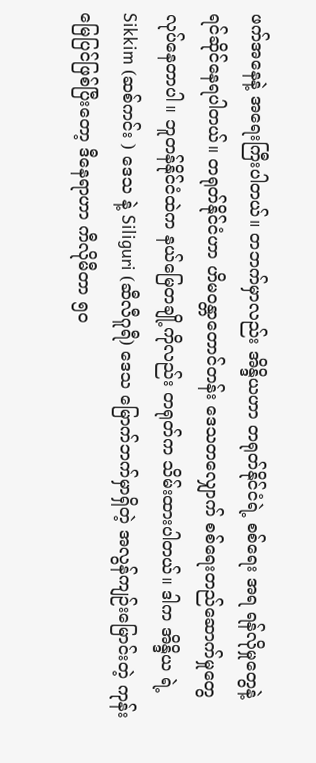ဖက်အနေနဲ့ အရေးကြီးပါတယ်။ တဘက်မှာလည်း အိန္ဒိယဟာ တရုတ်နိုင်ငံရဲ့ စစ်ရေး အရ ရန်လိုမှုတွေနဲ့ ရင်ဆိုင်နေရပါတယ်။ တရုတ်နိုင်ငံဟာ ဟိမဝန္တာတောင်တန်း ဒေသတလျှောက် စစ်ရေးတည်ဆောက်မှုတွေ လုပ်နေတာပါ။ ဘူတန်နိုင်ငံထဲက နယ်မြေတချို့ကိုလည်း တရုတ်က သိမ်းထားပါတယ်။ ဒါက အိန္ဒိယ ရဲ့ Sikkim (ဆစ်ကင်း ) ဒေသ နဲ့ Siliguri (ဆီလီဂူရီ) ဒေသ မြောက်ဘက်မှာရှိတဲ့ အလွန်ကျဉ်းမြောင်းတဲ့ ကုန်းမြေပြင်ဖြစ်ပြီးတော့ ဒီနေရာဟာ ကီလိုမီတာ ၅၀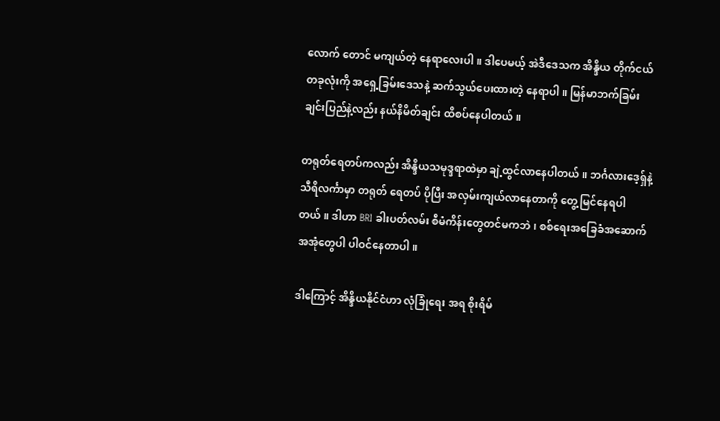လောက် တောင် မကျယ်တဲ့ နေရာလေးပါ။ ဒါပေမယ့် အဲဒီဒေသက အိန္ဒိယ တိုက်ငယ်တခုလုံးကို အရှေ့ခြမ်းဒေသနဲ့ ဆက်သွယ်ပေးထားတဲ့ နေရာပါ။ မြန်မာဘက်ခြမ်း ချင်းပြည်နဲ့လည်း နယ်နိမိတ်ချင်း ထိစပ်နေပါတယ်။

တရုတ်ရေတပ်ကလည်း အိန္ဒိယသမုဒ္ဒရာထဲမှာ ချဲ့ထွင်လာနေပါတယ်။ ဘင်္ဂလားဒေ့ရှ်နဲ့ သီရိလင်္ကာမှာ တရုတ် ရေတပ် ပိုပြီး အလှမ်းကျယ်လာနေတာကို တွေ့မြင်နေရပါတယ်။ ဒါဟာ BRI ခါးပတ်လမ်း စီမံကိန်းတွေတင်မကဘဲ၊ စစ်ရေးအခြေခံအဆောက်အအုံတွေပါ ပါဝင်နေတာပါ။

ဒါကြောင့် အိန္ဒိယနိုင်ငံဟာ လုံခြုံရေး အရ စိုးရိမ်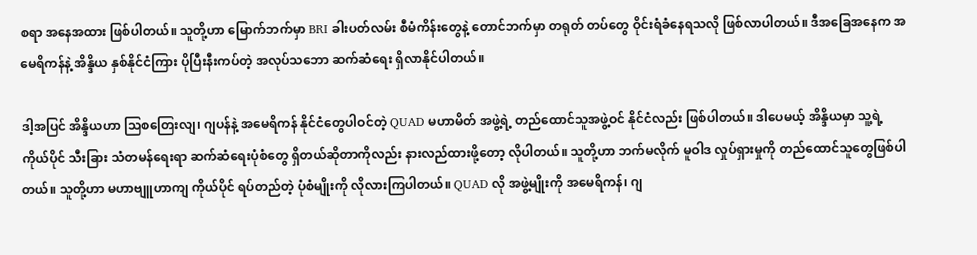စရာ အနေအထား ဖြစ်ပါတယ်။ သူတို့ဟာ မြောက်ဘက်မှာ BRI ခါးပတ်လမ်း စီမံကိန်းတွေနဲ့ တောင်ဘက်မှာ တရုတ် တပ်တွေ ဝိုင်းရံခံနေရသလို ဖြစ်လာပါတယ်။ ဒီအခြေအနေက အမေရိကန်နဲ့ အိန္ဒိယ နှစ်နိုင်ငံကြား ပိုပြီးနီးကပ်တဲ့ အလုပ်သဘော ဆက်ဆံရေး ရှိလာနိုင်ပါတယ်။

ဒါ့အပြင် အိန္ဒိယဟာ သြစတြေးလျ၊ ဂျပန်နဲ့ အမေရိကန် နိုင်ငံတွေပါဝင်တဲ့ QUAD မဟာမိတ် အဖွဲ့ရဲ့ တည်ထောင်သူအဖွဲ့ဝင် နိုင်ငံလည်း ဖြစ်ပါတယ်။ ဒါပေမယ့် အိန္ဒိယမှာ သူ့ရဲ့ ကိုယ်ပိုင် သီးခြား သံတမန်ရေးရာ ဆက်ဆံရေးပုံစံတွေ ရှိတယ်ဆိုတာကိုလည်း နားလည်ထားဖို့တော့ လိုပါတယ်။ သူတို့ဟာ ဘက်မလိုက် မူဝါဒ လှုပ်ရှားမှုကို တည်ထောင်သူတွေဖြစ်ပါတယ်။ သူတို့ဟာ မဟာဗျူဟာကျ ကိုယ်ပိုင် ရပ်တည်တဲ့ ပုံစံမျိုးကို လိုလားကြပါတယ်။ QUAD လို အဖွဲ့မျိုးကို အမေရိကန်၊ ဂျ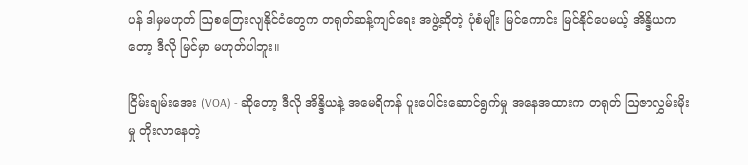ပန် ဒါမှမဟုတ် ဩစတြေးလျနိုင်ငံတွေက တရုတ်ဆန့်ကျင်ရေး အဖွဲ့ဆိုတဲ့ ပုံစံမျိုး မြင်ကောင်း မြင်နိုင်ပေမယ့် အိန္ဒိယကတော့ ဒီလို မြင်မှာ မဟုတ်ပါဘူး။

ငြိမ်းချမ်းအေး (VOA) - ဆိုတော့ ဒီလို အိန္ဒိယနဲ့ အမေရိကန် ပူးပေါင်းဆောင်ရွက်မှု အနေအထားက တရုတ် ဩဇာလွှမ်းမိုးမှု တိုးလာနေတဲ့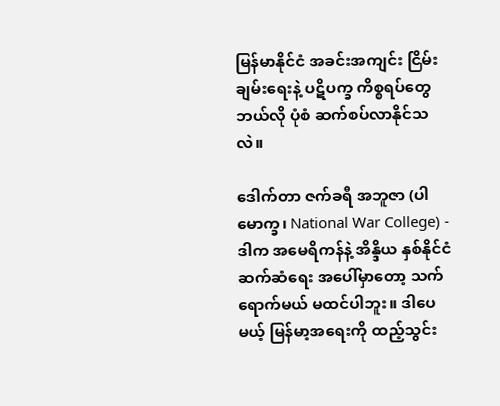မြန်မာနိုင်ငံ အခင်းအကျင်း ငြိမ်းချမ်းရေးနဲ့ ပဋိပက္ခ ကိစ္စရပ်တွေ ဘယ်လို ပုံစံ ဆက်စပ်လာနိုင်သလဲ။

ဒေါက်တာ ဇက်ခရီ အဘူဇာ (ပါမောက္ခ၊ National War College) - ဒါက အမေရိကန်နဲ့ အိန္ဒိယ နှစ်နိုင်ငံဆက်ဆံရေး အပေါ်မှာတော့ သက်ရောက်မယ် မထင်ပါဘူး။ ဒါပေမယ့် မြန်မာ့အရေးကို ထည့်သွင်း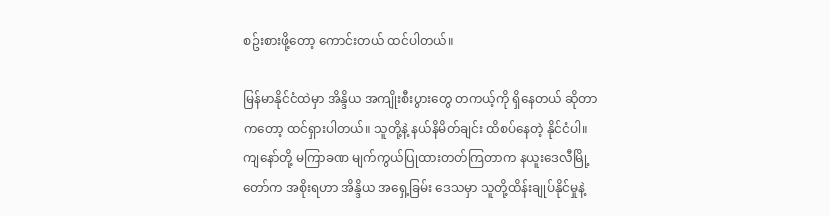စဥ်းစားဖို့တော့ ကောင်းတယ် ထင်ပါတယ်။

မြန်မာနိုင်ငံထဲမှာ အိန္ဒိယ အကျိုးစီးပွားတွေ တကယ့်ကို ရှိနေတယ် ဆိုတာကတော့ ထင်ရှားပါတယ်။ သူတို့နဲ့ နယ်နိမိတ်ချင်း ထိစပ်နေတဲ့ နိုင်ငံပါ။ ကျနော်တို့ မကြာခဏ မျက်ကွယ်ပြုထားတတ်ကြတာက နယူးဒေလီမြို့တော်က အစိုးရဟာ အိန္ဒိယ အရှေ့ခြမ်း ဒေသမှာ သူတို့ထိန်းချုပ်နိုင်မှုနဲ့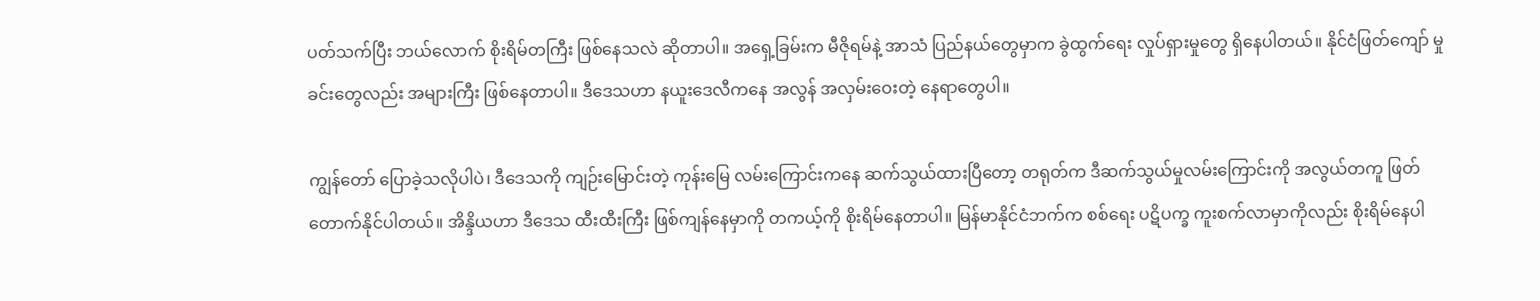ပတ်သက်ပြီး ဘယ်လောက် စိုးရိမ်တကြီး ဖြစ်နေသလဲ ဆိုတာပါ။ အရှေ့ခြမ်းက မီဇိုရမ်နဲ့ အာသံ ပြည်နယ်တွေမှာက ခွဲထွက်ရေး လှုပ်ရှားမှုတွေ ရှိနေပါတယ်။ နိုင်ငံဖြတ်ကျော် မှုခင်းတွေလည်း အများကြီး ဖြစ်နေတာပါ။ ဒီဒေသဟာ နယူးဒေလီကနေ အလွန် အလှမ်းဝေးတဲ့ နေရာတွေပါ။

ကျွန်တော် ပြောခဲ့သလိုပါပဲ၊ ဒီဒေသကို ကျဉ်းမြောင်းတဲ့ ကုန်းမြေ လမ်းကြောင်းကနေ ဆက်သွယ်ထားပြီ‌တော့ တရုတ်က ဒီဆက်သွယ်မှုလမ်းကြောင်းကို အလွယ်တကူ ဖြတ်တောက်နိုင်ပါတယ်။ အိန္ဒိယဟာ ဒီဒေသ ထီးထီးကြီး ဖြစ်ကျန်နေမှာကို တကယ့်ကို စိုးရိမ်နေတာပါ။ မြန်မာနိုင်ငံဘက်က စစ်ရေး ပဋိပက္ခ ကူးစက်လာမှာကိုလည်း စိုးရိမ်နေပါ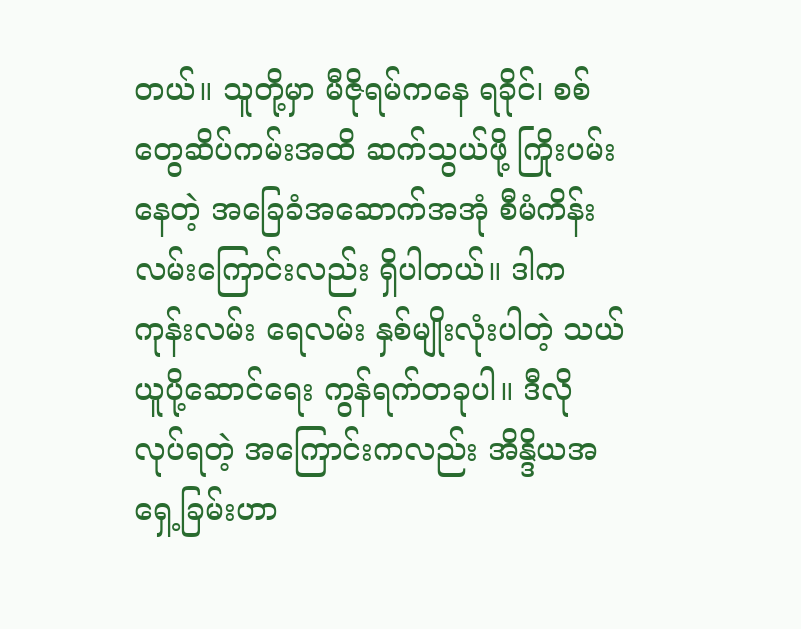တယ်။ သူတို့မှာ မီဇိုရမ်ကနေ ရခိုင်၊ စစ်တွေဆိပ်ကမ်းအထိ ဆက်သွယ်ဖို့ ကြိုးပမ်းနေတဲ့ အခြေခံအဆောက်အအုံ စီမံကိန်း လမ်းကြောင်းလည်း ရှိပါတယ်။ ဒါက ကုန်းလမ်း ရေလမ်း နှစ်မျိုးလုံးပါတဲ့ သယ်ယူပို့ဆောင်ရေး ကွန်ရက်တခုပါ။ ဒီလို လုပ်ရတဲ့ အကြောင်းကလည်း အိန္ဒိယအရှေ့ခြမ်းဟာ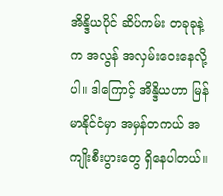အိန္ဒိယပိုင် ဆိပ်ကမ်း တခုခုနဲ့က အလွန် အလှမ်းဝေးနေလို့ပါ။ ဒါကြောင့် အိန္ဒိယဟာ မြန်မာနိုင်ငံမှာ အမှန်တကယ် အကျိုးစီးပွားတွေ ရှိနေပါတယ်။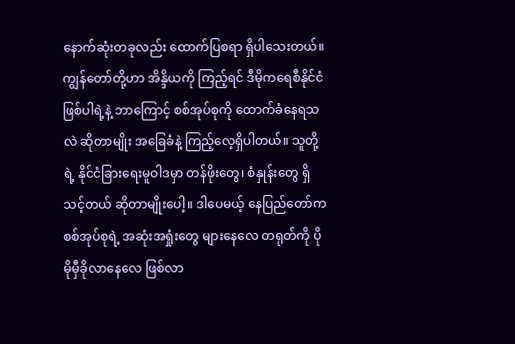နောက်ဆုံးတခုလည်း ထောက်ပြစရာ ရှိပါသေးတယ်။ ကျွန်တော်တို့ဟာ အိန္ဒိယကို ကြည့်ရင် ဒီမိုကရေစီနိုင်ငံဖြစ်ပါရဲ့နဲ့ ဘာကြောင့် စစ်အုပ်စုကို ထောက်ခံနေရသလဲ ဆိုတာမျိုး အခြေခံနဲ့ ကြည့်လေ့ရှိပါတယ်။ သူတို့ရဲ့ နိုင်ငံခြားရေးမူဝါဒမှာ တန်ဖိုးတွေ၊ စံနှုန်းတွေ ရှိသင့်တယ် ဆိုတာမျိုးပေါ့။ ဒါပေမယ့် နေပြည်တော်က စစ်အုပ်စုရဲ့ အဆုံးအရှုံးတွေ များနေလေ တရုတ်ကို ပိုမိုမှီခိုလာနေလေ ဖြစ်လာ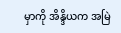မှာကို အိန္ဒိယက အမြဲ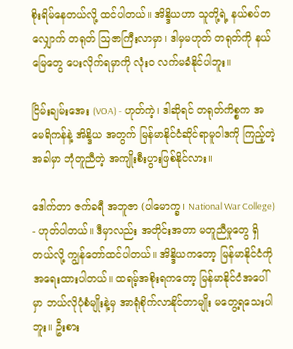စိုးရိမ်နေတယ်လို့ ထင်ပါတယ်။ အိန္ဒိယဟာ သူတို့ရဲ့ နယ်စပ်တလျှောက် တရုတ် ဩဇာကြီးလာမှာ၊ ဒါမှမဟုတ် တရုတ်ကို နယ်မြေတွေ ပေးလိုက်ရမှာကို လုံးဝ လက်မခံနိုင်ပါဘူး။

ငြိမ်းချမ်းအေး (VOA) - ဟုတ်ကဲ့၊ ဒါဆိုရင် တရုတ်ကိစ္စက အမေရိကန်နဲ့ အိန္ဒိယ အတွက် မြန်မာနိုင်ငံဆိုင်ရာမူဝါဒကို ကြည့်တဲ့အခါမှာ ဘုံတူညီတဲ့ အကျိုးစီးပွားဖြစ်နိုင်လား။

ဒေါက်တာ ဇက်ခရီ အဘူဇာ (ပါမောက္ခ၊ National War College) - ဟုတ်ပါတယ်။ ဒီမှာလည်း အတိုင်းအတာ မတူညီမှုတွေ ရှိတယ်လို့ ကျွန်တော်ထင်ပါတယ်။ အိန္ဒိယကတော့ မြန်မာနိုင်ငံကို အရေးထားပါတယ်။ ထရမ့်အစိုးရကတော့ မြန်မာနိုင်ငံအပေါ်မှာ ဘယ်လိုပုံစံမျိုးနဲ့မှ အာရုံစိုက်လာနိုင်တာမျိုး မတွေ့ရသေးပါဘူး။ ဦးစား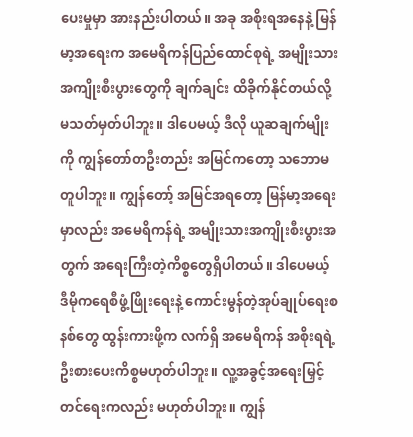ပေးမှုမှာ အားနည်းပါတယ်။ အခု အစိုးရအနေနဲ့ မြန်မာ့အရေးက အမေရိကန်ပြည်ထောင်စုရဲ့ အမျိုးသားအကျိုးစီးပွားတွေကို ချက်ချင်း ထိခိုက်နိုင်တယ်လို့ မသတ်မှတ်ပါဘူး။ ဒါပေမယ့် ဒီလို ယူဆချက်မျိုးကို ကျွန်တော်တဦးတည်း အမြင်ကတော့ သဘောမတူပါဘူး။ ကျွန်တော့် အမြင်အရတော့ မြန်မာ့အရေးမှာလည်း အမေရိကန်ရဲ့ အမျိုးသားအကျိုးစီးပွားအတွက် အရေးကြီးတဲ့ကိစ္စတွေရှိပါတယ်။ ဒါပေမယ့် ဒီမိုကရေစီဖွံ့ဖြိုးရေးနဲ့ ကောင်းမွန်တဲ့အုပ်ချုပ်ရေးစနစ်တွေ ထွန်းကားဖို့က လက်ရှိ အမေရိကန် အစိုးရရဲ့ ဦးစားပေးကိစ္စမဟုတ်ပါဘူး။ လူ့အခွင့်အရေးမြှင့်တင်ရေးကလည်း မဟုတ်ပါဘူး။ ကျွန်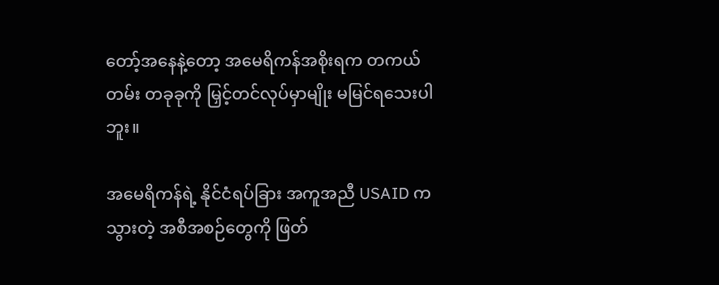တော့်အနေနဲ့တော့ အမေရိကန်အစိုးရက တကယ်တမ်း တခုခုကို မြှင့်တင်လုပ်မှာမျိုး မမြင်ရသေးပါဘူး။

အမေရိကန်ရဲ့ နိုင်ငံရပ်ခြား အကူအညီ USAID က သွားတဲ့ အစီအစဉ်တွေကို ဖြတ်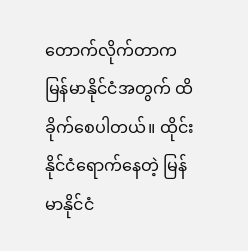တောက်လိုက်တာက မြန်မာနိုင်ငံအတွက် ထိခိုက်စေပါတယ်။ ထိုင်းနိုင်ငံရောက်နေတဲ့ မြန်မာနိုင်ငံ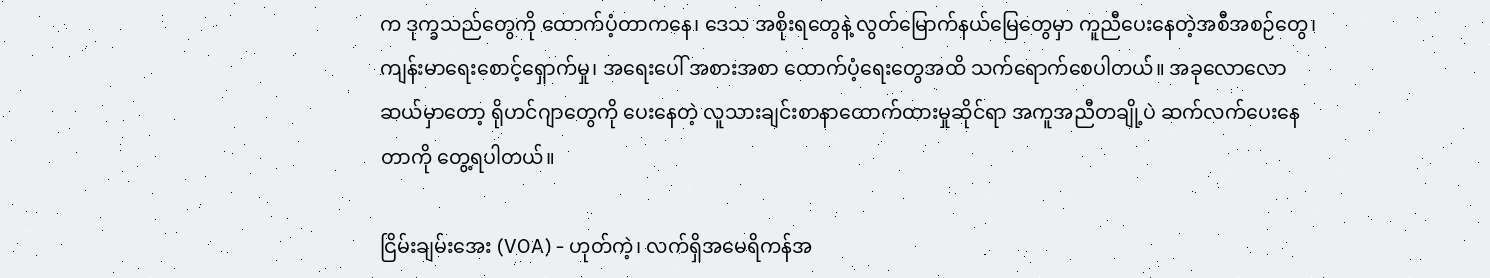က ဒုက္ခသည်တွေကို ထောက်ပံ့တာကနေ၊ ဒေသ အစိုးရတွေနဲ့ လွတ်မြောက်နယ်မြေတွေမှာ ကူညီပေးနေတဲ့အစီအစဉ်တွေ၊ ကျန်းမာရေးစောင့်ရှောက်မှု၊ အရေးပေါ် အစားအစာ ထောက်ပံ့ရေးတွေအထိ သက်ရောက်စေပါတယ်။ အခုလောလောဆယ်မှာတော့ ရိုဟင်ဂျာတွေကို ပေးနေတဲ့ လူသားချင်းစာနာထောက်ထားမှုဆိုင်ရာ အကူအညီတချို့ပဲ ဆက်လက်ပေးနေတာကို တွေ့ရပါတယ်။

ငြိမ်းချမ်းအေး (VOA) - ဟုတ်ကဲ့၊ လက်ရှိအမေရိကန်အ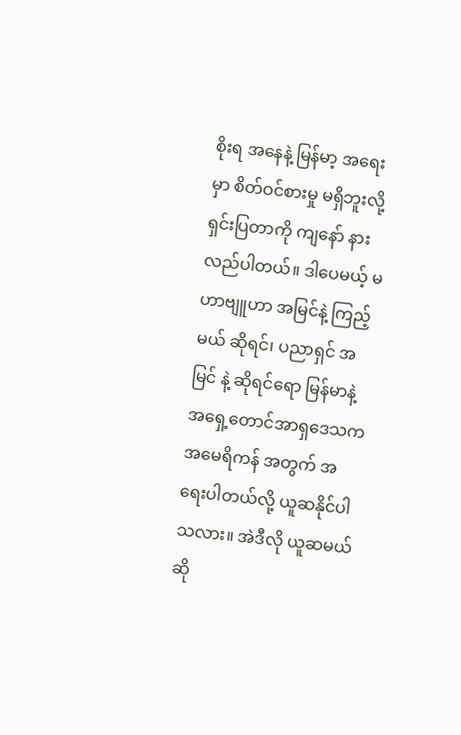စိုးရ အနေနဲ့ မြန်မာ့ အရေးမှာ စိတ်ဝင်စားမှု မရှိဘူးလို့ ရှင်းပြတာကို ကျနော် နားလည်ပါတယ်။ ဒါပေမယ့် မဟာဗျူဟာ အမြင်နဲ့ ကြည့်မယ် ဆိုရင်၊ ပညာရှင် အမြင် နဲ့ ဆိုရင်ရော မြန်မာနဲ့ အရှေ့တောင်အာရှဒေသက အမေရိကန် အတွက် အရေးပါတယ်လို့ ယူဆနိုင်ပါသလား။ အဲဒီလို ယူဆမယ်ဆို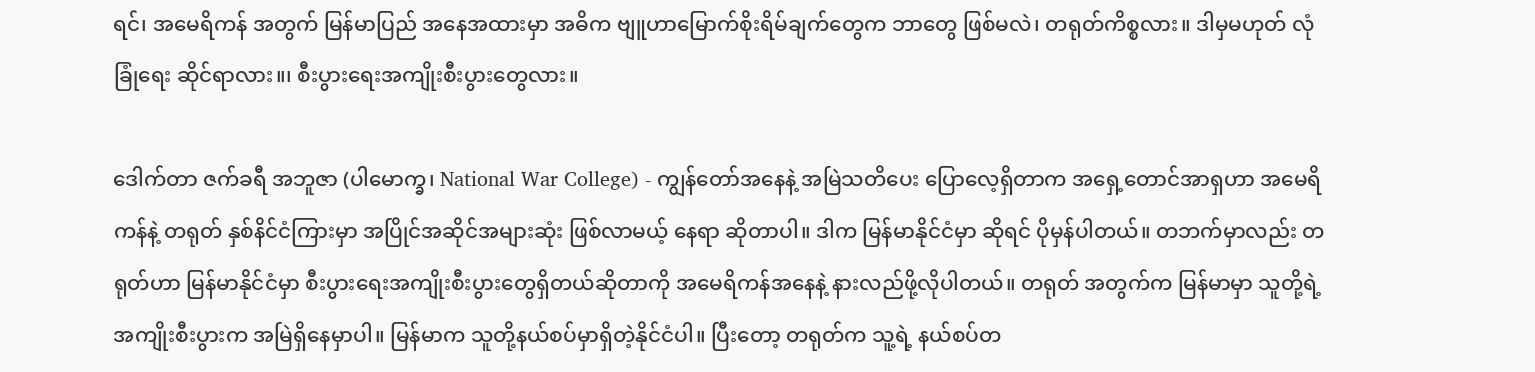ရင်၊ အမေရိကန် အတွက် မြန်မာပြည် အနေအထားမှာ အဓိက ဗျူဟာမြောက်စိုးရိမ်ချက်တွေက ဘာတွေ ဖြစ်မလဲ၊ တရုတ်ကိစ္စလား။ ဒါမှမဟုတ် လုံခြုံရေး ဆိုင်ရာလား။၊ စီးပွားရေးအကျိုးစီးပွားတွေလား။

ဒေါက်တာ ဇက်ခရီ အဘူဇာ (ပါမောက္ခ၊ National War College) - ကျွန်တော်အနေနဲ့ အမြဲသတိပေး ပြောလေ့ရှိတာက အရှေ့တောင်အာရှဟာ အမေရိကန်နဲ့ တရုတ် နှစ်နိင်ငံကြားမှာ အပြိုင်အဆိုင်အများဆုံး ဖြစ်လာမယ့် နေရာ ဆိုတာပါ။ ဒါက မြန်မာနိုင်ငံမှာ ဆိုရင် ပိုမှန်ပါတယ်။ တဘက်မှာလည်း တရုတ်ဟာ မြန်မာနိုင်ငံမှာ စီးပွားရေးအကျိုးစီးပွားတွေရှိတယ်ဆိုတာကို အမေရိကန်အနေနဲ့ နားလည်ဖို့လိုပါတယ်။ တရုတ် အတွက်က မြန်မာမှာ သူတို့ရဲ့ အကျိုးစီးပွားက အမြဲရှိနေမှာပါ။ မြန်မာက သူတို့နယ်စပ်မှာရှိတဲ့နိုင်ငံပါ။ ပြီးတော့ တရုတ်က သူ့ရဲ့ နယ်စပ်တ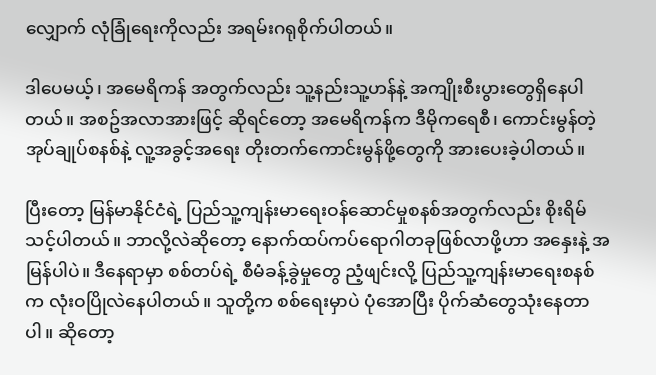လျှောက် လုံခြုံရေးကိုလည်း အရမ်းဂရုစိုက်ပါတယ်။

ဒါပေမယ့်၊ အမေရိကန် အတွက်လည်း သူ့နည်းသူ့ဟန်နဲ့ အကျိုးစီးပွားတွေရှိနေပါတယ်။ အစဥ်အလာအားဖြင့် ဆိုရင်တော့ အမေရိကန်က ဒီမိုကရေစီ၊ ကောင်းမွန်တဲ့အုပ်ချုပ်စနစ်နဲ့ လူ့အခွင့်အရေး တိုးတက်ကောင်းမွန်ဖို့တွေကို အားပေးခဲ့ပါတယ်။

ပြီးတော့ မြန်မာနိုင်ငံရဲ့ ပြည်သူ့ကျန်းမာရေးဝန်ဆောင်မှုစနစ်အတွက်လည်း စိုးရိမ်သင့်ပါတယ်။ ဘာလို့လဲဆိုတော့ နောက်ထပ်ကပ်ရောဂါတခုဖြစ်လာဖို့ဟာ အနှေးနဲ့ အမြန်ပါပဲ။ ဒီနေရာမှာ စစ်တပ်ရဲ့ စီမံခန့်ခွဲမှုတွေ ညံ့ဖျင်းလို့ ပြည်သူ့ကျန်းမာရေးစနစ်က လုံးဝပြိုလဲနေပါတယ်။ သူတို့က စစ်ရေးမှာပဲ ပုံအောပြီး ပိုက်ဆံတွေသုံးနေတာပါ။ ဆိုတော့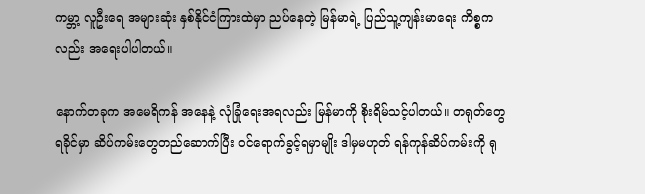ကမ္ဘာ့ လူဦးရေ အများဆုံး နှစ်နိုင်ငံကြားထဲမှာ ညပ်နေတဲ့ မြန်မာရဲ့ ပြည်သူ့ကျန်းမာရေး ကိစ္စကလည်း အရေးပါပါတယ်။

နောက်တခုက အမေရိကန် အနေနဲ့ လုံခြုံရေးအရလည်း မြန်မာကို စိုးရိမ်သင့်ပါတယ်။ တရုတ်တွေ ရခိုင်မှာ ဆိပ်ကမ်းတွေတည်ဆောက်ပြီး ဝင်ရောက်ခွင့်ရမှာမျိုး ဒါမှမဟုတ် ရန်ကုန်ဆိပ်ကမ်းကို ရု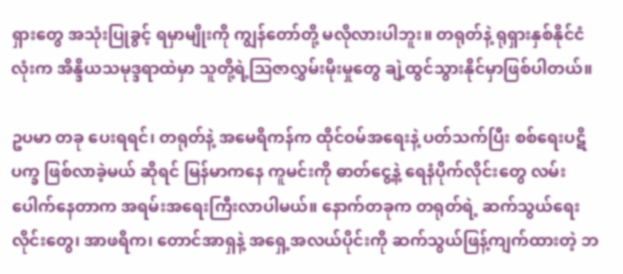ရှားတွေ အသုံးပြုခွင့် ရမှာမျိုးကို ကျွန်တော်တို့ မလိုလားပါဘူး။ တရုတ်နဲ့ ရုရှားနှစ်နိုင်ငံလုံးက အိန္ဒိယသမုဒ္ဒရာထဲမှာ သူတို့ရဲ့ဩဇာလွှမ်းမိုးမှုတွေ ချဲ့ထွင်သွားနိုင်မှာဖြစ်ပါတယ်။

ဥပမာ တခု ပေးရရင်၊ တရုတ်နဲ့ အမေရိကန်က ထိုင်ဝမ်အရေးနဲ့ ပတ်သက်ပြီး စစ်ရေးပဋိပက္ခ ဖြစ်လာခဲ့မယ် ဆိုရင် မြန်မာကနေ ကူမင်းကို ဓာတ်ငွေ့နဲ့ ရေနံပိုက်လိုင်းတွေ လမ်းပေါက်နေတာက အရမ်းအရေးကြီးလာပါမယ်။ နောက်တခုက တရုတ်ရဲ့ ဆက်သွယ်ရေးလိုင်းတွေ၊ အာဖရိက၊ တောင်အာရှနဲ့ အရှေ့အလယ်ပိုင်းကို ဆက်သွယ်ဖြန့်ကျက်ထားတဲ့ ဘ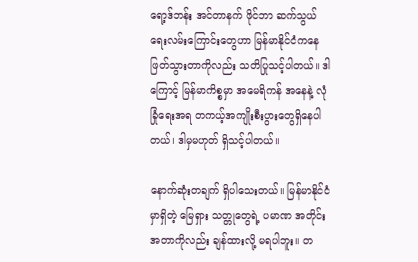ရော့ဒ်ဘန်း အင်တာနက် ဖိုင်ဘာ ဆက်သွယ်ရေးလမ်းကြောင်းတွေဟာ မြန်မာနိုင်ငံကနေ ဖြတ်သွားတာကိုလည်း သတိပြုသင့်ပါတယ်။ ဒါကြောင့် မြန်မာကိစ္စမှာ အမေရိကန် အနေနဲ့ လုံခြုံရေးအရ တကယ့်အကျိုးစီးပွားတွေရှိနေပါတယ်၊ ဒါမှမဟုတ် ရှိသင့်ပါတယ်။

နောက်ဆုံးတချက် ရှိပါသေးတယ်။ မြန်မာနိုင်ငံမှာရှိတဲ့ မြေရှား သတ္တုတွေရဲ့ ပမာဏ အတိုင်းအတာကိုလည်း ချန်ထားလို့ မရပါဘူး။ တ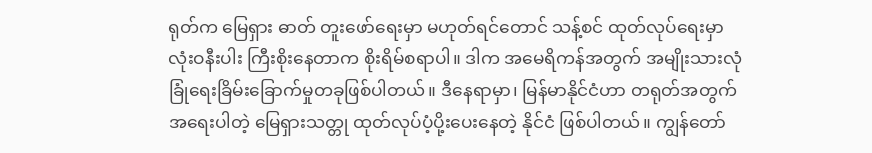ရုတ်က မြေရှား ဓာတ် တူးဖော်ရေးမှာ မဟုတ်ရင်တောင် သန့်စင် ထုတ်လုပ်ရေးမှာ လုံးဝနီးပါး ကြီးစိုးနေတာက စိုးရိမ်စရာပါ။ ဒါက အမေရိကန်အတွက် အမျိုးသားလုံခြုံရေးခြိမ်းခြောက်မှုတခုဖြစ်ပါတယ်။ ဒီနေရာမှာ၊ မြန်မာနိုင်ငံဟာ တရုတ်အတွက် အရေးပါတဲ့ မြေရှားသတ္တု ထုတ်လုပ်ပံ့ပို့းပေးနေတဲ့ နိုင်ငံ ဖြစ်ပါတယ်။ ကျွန်တော်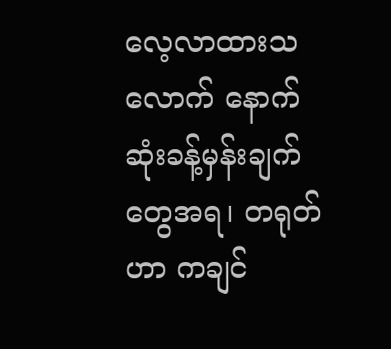လေ့လာထားသလောက် နောက်ဆုံးခန့်မှန်းချက်တွေအရ၊ တရုတ်ဟာ ကချင်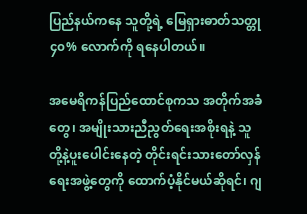ပြည်နယ်ကနေ သူတို့ရဲ့ မြေရှားဓာတ်သတ္တု ၄၀% လောက်ကို ရနေပါတယ်။

အမေရိကန်ပြည်ထောင်စုကသ အတိုက်အခံတွေ၊ အမျိုးသားညီညွတ်ရေးအစိုးရနဲ့ သူတို့နဲ့ပူးပေါင်းနေတဲ့ တိုင်းရင်းသားတော်လှန်ရေးအဖွဲ့တွေကို ထောက်ပံ့နိုင်မယ်ဆိုရင်၊ ဂျ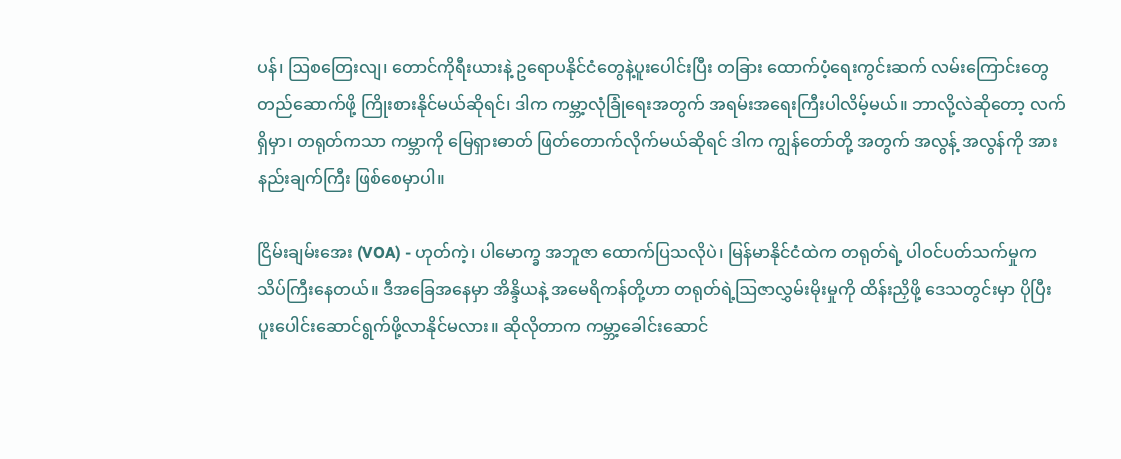ပန်၊ ဩစတြေးလျ၊ တောင်ကိုရီးယားနဲ့ ဥရောပနိုင်ငံတွေနဲ့ပူးပေါင်းပြီး တခြား ထောက်ပံ့ရေးကွင်းဆက် လမ်းကြောင်းတွေ တည်ဆောက်ဖို့ ကြိုးစားနိုင်မယ်ဆိုရင်၊ ဒါက ကမ္ဘာ့လုံခြုံရေးအတွက် အရမ်းအရေးကြီးပါလိမ့်မယ်။ ဘာလို့လဲဆိုတော့ လက်ရှိမှာ၊ တရုတ်ကသာ ကမ္ဘာကို မြေရှားဓာတ် ဖြတ်တောက်လိုက်မယ်ဆိုရင် ဒါက ကျွန်တော်တို့ အတွက် အလွန့် အလွန်ကို အားနည်းချက်ကြီး ဖြစ်စေမှာပါ။

ငြိမ်းချမ်းအေး (VOA) - ဟုတ်ကဲ့၊ ပါမောက္ခ အဘူဇာ ထောက်ပြသလိုပဲ၊ မြန်မာနိုင်ငံထဲက တရုတ်ရဲ့ ပါဝင်ပတ်သက်မှုက သိပ်ကြီးနေတယ်။ ဒီအခြေအနေမှာ အိန္ဒိယနဲ့ အမေရိကန်တို့ဟာ တရုတ်ရဲ့ဩဇာလွှမ်းမိုးမှုကို ထိန်းညှိဖို့ ဒေသတွင်းမှာ ပိုပြီး ပူးပေါင်းဆောင်ရွက်ဖို့လာနိုင်မလား။ ဆိုလိုတာက ကမ္ဘာ့ခေါင်းဆောင်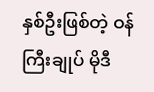နှစ်ဦးဖြစ်တဲ့ ဝန်ကြီးချုပ် မိုဒီ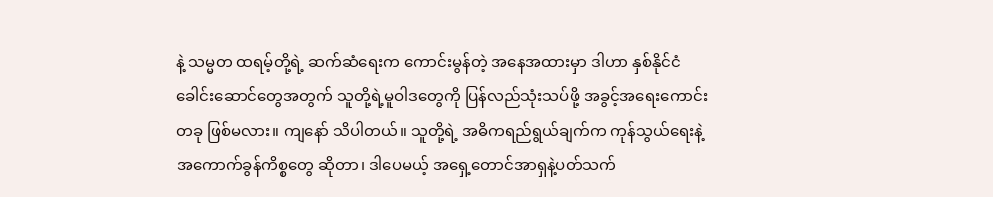နဲ့ သမ္မတ ထရမ့်တို့ရဲ့ ဆက်ဆံရေးက ကောင်းမွန်တဲ့ အနေအထားမှာ ဒါဟာ နှစ်နိုင်ငံခေါင်းဆောင်တွေအတွက် သူတို့ရဲ့မူဝါဒတွေကို ပြန်လည်သုံးသပ်ဖို့ အခွင့်အရေးကောင်းတခု ဖြစ်မလား။ ကျနော် သိပါတယ်။ သူတို့ရဲ့ အဓိကရည်ရွယ်ချက်က ကုန်သွယ်ရေးနဲ့ အကောက်ခွန်ကိစ္စတွေ ဆိုတာ၊ ဒါပေမယ့် အရှေ့တောင်အာရှနဲ့ပတ်သက်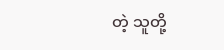တဲ့ သူတို့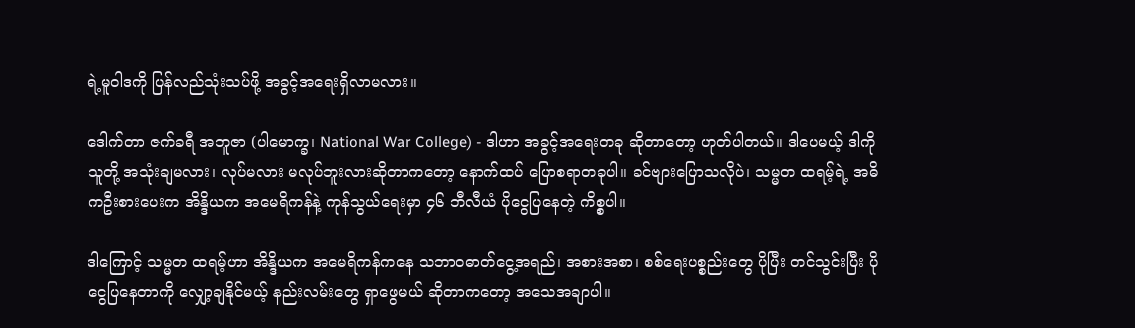ရဲ့မူဝါဒကို ပြန်လည်သုံးသပ်ဖို့ အခွင့်အရေးရှိလာမလား။

ဒေါက်တာ ဇက်ခရီ အဘူဇာ (ပါမောက္ခ၊ National War College) - ဒါဟာ အခွင့်အရေးတခု ဆိုတာတော့ ဟုတ်ပါတယ်။ ဒါပေမယ့် ဒါကို သူတို့ အသုံးချမလား၊ လုပ်မလား မလုပ်ဘူးလားဆိုတာကတော့ နောက်ထပ် ပြောစရာတခုပါ။ ခင်ဗျားပြောသလိုပဲ၊ သမ္မတ ထရမ့်ရဲ့ အဓိကဦးစားပေးက အိန္ဒိယက အမေရိကန်နဲ့ ကုန်သွယ်ရေးမှာ ၄၆ ဘီလီယံ ပိုငွေပြနေတဲ့ ကိစ္စပါ။

ဒါကြောင့် သမ္မတ ထရမ့်ဟာ အိန္ဒိယက အမေရိကန်ကနေ သဘာဝဓာတ်ငွေ့အရည်၊ အစားအစာ၊ စစ်ရေးပစ္စည်းတွေ ပိုပြီး တင်သွင်းပြီး ပိုငွေပြနေတာကို လျှော့ချနိုင်မယ့် နည်းလမ်းတွေ ရှာဖွေမယ် ဆိုတာကတော့ အသေအချာပါ။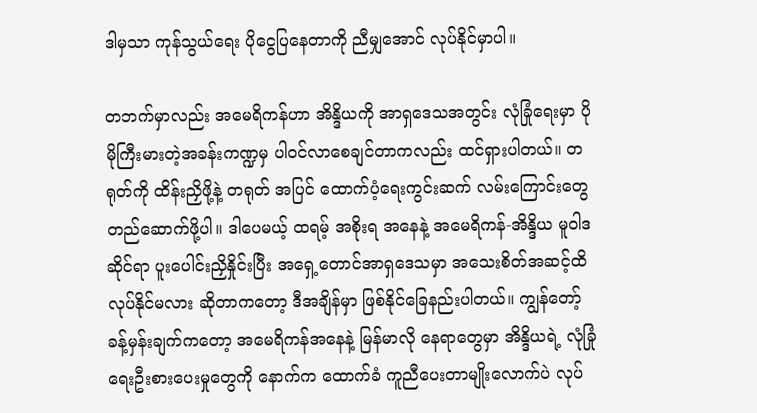ဒါမှသာ ကုန်သွယ်ရေး ပိုငွေပြနေတာကို ညီမျှအောင် လုပ်နိုင်မှာပါ။

တဘက်မှာလည်း အမေရိကန်ဟာ အိန္ဒိယကို အာရှဒေသအတွင်း လုံခြုံရေးမှာ ပိုမိုကြီးမားတဲ့အခန်းကဏ္ဍမှ ပါဝင်လာစေချင်တာကလည်း ထင်ရှားပါတယ်။ တရုတ်ကို ထိန်းညှိဖို့နဲ့ တရုတ် အပြင် ထောက်ပံ့ရေးကွင်းဆက် လမ်းကြောင်းတွေ တည်ဆောက်ဖို့ပါ။ ဒါပေမယ့် ထရမ့် အစိုးရ အနေနဲ့ အမေရိကန်-အိန္ဒိယ မူဝါဒဆိုင်ရာ ပူးပေါင်းညှိနှိုင်းပြီး အရှေ့တောင်အာရှဒေသမှာ အသေးစိတ်အဆင့်ထိ လုပ်နိုင်မလား ဆိုတာကတော့ ဒီအချိန်မှာ ဖြစ်နိုင်ခြေနည်းပါတယ်။ ကျွန်တော့် ခန့်မှန်းချက်ကတော့ အမေရိကန်အနေနဲ့ မြန်မာလို နေရာတွေမှာ အိန္ဒိယရဲ့ လုံခြုံရေးဦးစားပေးမှုတွေကို နောက်က ထောက်ခံ ကူညီပေးတာမျိုးလောက်ပဲ လုပ်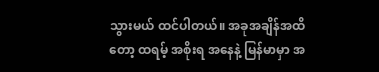သွားမယ် ထင်ပါတယ်။ အခုအချိန်အထိတော့ ထရမ့် အစိုးရ အနေနဲ့ မြန်မာမှာ အ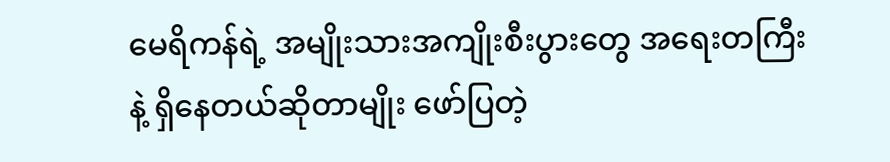မေရိကန်ရဲ့ အမျိုးသားအကျိုးစီးပွားတွေ အရေးတကြီးနဲ့ ရှိနေတယ်ဆိုတာမျိုး ဖော်ပြတဲ့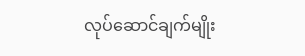လုပ်ဆောင်ချက်မျိုး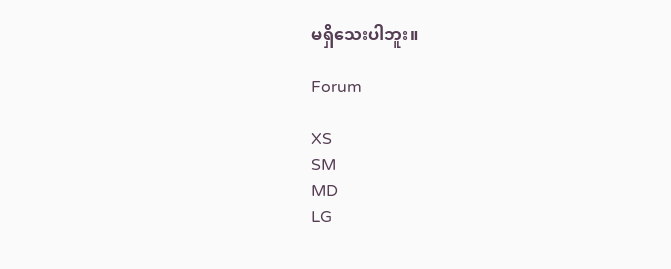မရှိသေးပါဘူး။

Forum

XS
SM
MD
LG